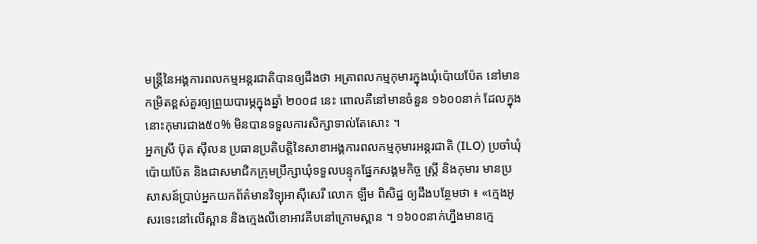មន្ត្រីនៃអង្គការពលកម្មអន្តរជាតិបានឲ្យដឹងថា អត្រាពលកម្មកុមារក្នុងឃុំប៉ោយប៉ែត នៅមានកម្រិតខ្ពស់គួរឲ្យព្រួយបារម្ភក្នុងឆ្នាំ ២០០៨ នេះ ពោលគឺនៅមានចំនួន ១៦០០នាក់ ដែលក្នុងនោះកុមារជាង៥០% មិនបានទទួលការសិក្សាទាល់តែសោះ ។
អ្នកស្រី ប៊ុត ស៊ីលន ប្រធានប្រតិបត្តិនៃសាខាអង្គការពលកម្មកុមារអន្តរជាតិ (ILO) ប្រចាំឃុំប៉ោយប៉ែត និងជាសមាជិកក្រុមប្រឹក្សាឃុំទទួលបន្ទុកផែ្នកសង្គមកិច្ច ស្រ្តី និងកុមារ មានប្រសាសន៍ប្រាប់អ្នកយកព័ត៌មានវិទ្យុអាស៊ីសេរី លោក ឡឹម ពិសិដ្ឋ ឲ្យដឹងបន្ថែមថា ៖ «ក្មេងអូសរទេះនៅលើស្ពាន និងក្មេងលីខោអាវគីបនៅក្រោមស្ពាន ។ ១៦០០នាក់ហ្នឹងមានក្មេ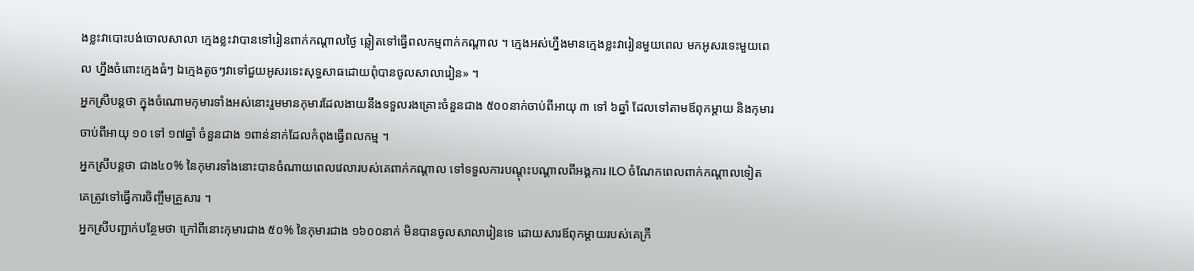ងខ្លះវាបោះបង់ចោលសាលា ក្មេងខ្លះវាបានទៅរៀនពាក់កណ្ដាលថ្ងៃ ឆ្លៀតទៅធ្វើពលកម្មពាក់កណ្ដាល ។ ក្មេងអស់ហ្នឹងមានក្មេងខ្លះវារៀនមួយពេល មកអូសរទេះមួយពេល ហ្នឹងចំពោះក្មេងធំៗ ឯក្មេងតូចៗវាទៅជួយអូសរទេះសុទ្ធសាធដោយពុំបានចូលសាលារៀន» ។
អ្នកស្រីបន្តថា ក្នុងចំណោមកុមារទាំងអស់នោះរួមមានកុមារដែលងាយនឹងទទួលរងគ្រោះចំនួនជាង ៥០០នាក់ចាប់ពីអាយុ ៣ ទៅ ៦ឆ្នាំ ដែលទៅតាមឪពុកម្តាយ និងកុមារចាប់ពីអាយុ ១០ ទៅ ១៧ឆ្នាំ ចំនួនជាង ១ពាន់នាក់ដែលកំពុងធ្វើពលកម្ម ។
អ្នកស្រីបន្តថា ជាង៤០% នៃកុមារទាំងនោះបានចំណាយពេលវេលារបស់គេពាក់កណ្តាល ទៅទទួលការបណ្តុះបណ្តាលពីអង្គការ ILO ចំណែកពេលពាក់កណ្តាលទៀត គេត្រូវទៅធ្វើការចិញ្ចឹមគ្រួសារ ។
អ្នកស្រីបញ្ជាក់បន្ថែមថា ក្រៅពីនោះកុមារជាង ៥០% នៃកុមារជាង ១៦០០នាក់ មិនបានចូលសាលារៀនទេ ដោយសារឪពុកម្តាយរបស់គេក្រី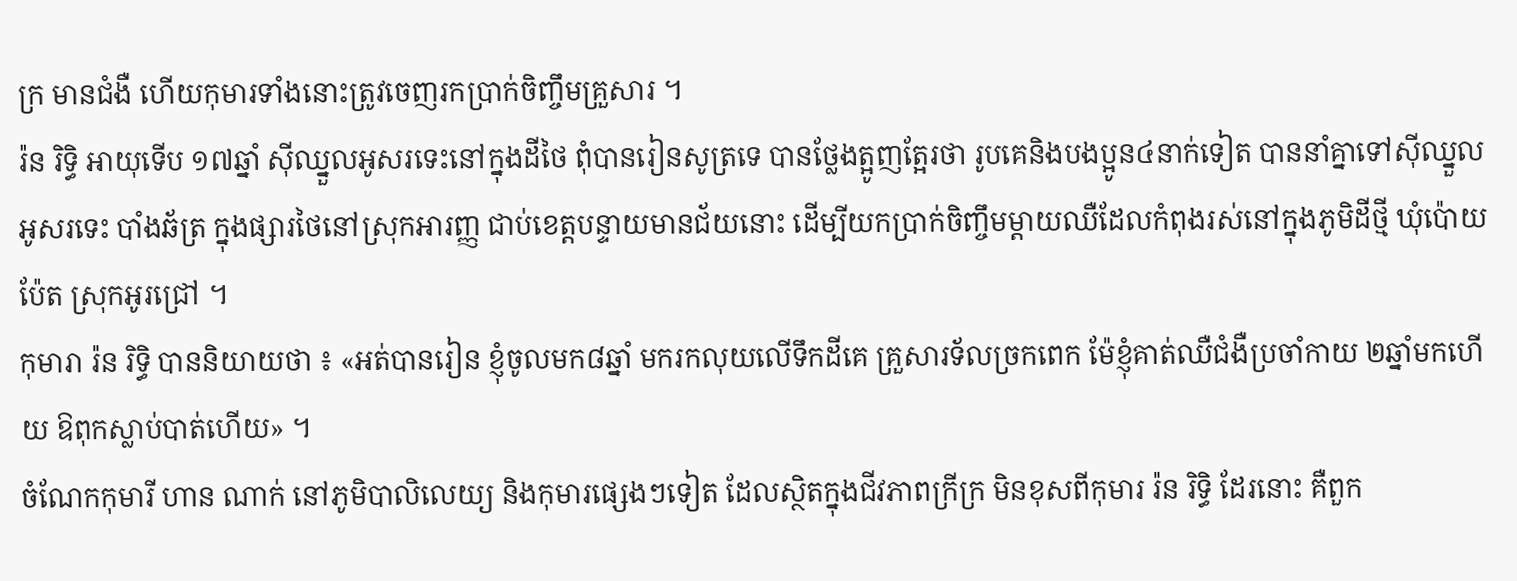ក្រ មានជំងឺ ហើយកុមារទាំងនោះត្រូវចេញរកប្រាក់ចិញ្ចឹមគ្រួសារ ។
រ៉ន រិទ្ធិ អាយុទើប ១៧ឆ្នាំ ស៊ីឈ្នួលអូសរទេះនៅក្នុងដីថៃ ពុំបានរៀនសូត្រទេ បានថ្លែងត្អូញត្អែរថា រូបគេនិងបងប្អូន៤នាក់ទៀត បាននាំគ្នាទៅស៊ីឈ្នួលអូសរទេះ បាំងឆ័ត្រ ក្នុងផ្សារថៃនៅស្រុកអារញ្ញ ជាប់ខេត្តបន្ទាយមានជ័យនោះ ដើម្បីយកប្រាក់ចិញ្ចឹមម្តាយឈឺដែលកំពុងរស់នៅក្នុងភូមិដីថ្មី ឃុំប៉ោយប៉ែត ស្រុកអូរជ្រៅ ។
កុមារា រ៉ន រិទ្ធិ បាននិយាយថា ៖ «អត់បានរៀន ខ្ញុំចូលមក៨ឆ្នាំ មករកលុយលើទឹកដីគេ គ្រួសារទ័លច្រកពេក ម៉ែខ្ញុំគាត់ឈឺជំងឺប្រចាំកាយ ២ឆ្នាំមកហើយ ឱពុកស្លាប់បាត់ហើយ» ។
ចំណែកកុមារី ហាន ណាក់ នៅភូមិបាលិលេយ្យ និងកុមារផ្សេងៗទៀត ដែលស្ថិតក្នុងជីវភាពក្រីក្រ មិនខុសពីកុមារ រ៉ន រិទ្ធិ ដែរនោះ គឺពួក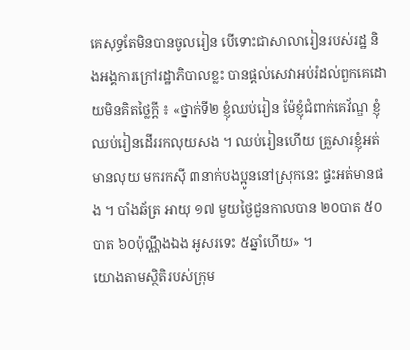គេសុទ្ធតែមិនបានចូលរៀន បើទោះជាសាលារៀនរបស់រដ្ឋ និងអង្គការក្រៅរដ្ឋាភិបាលខ្លះ បានផ្តល់សេវាអប់រំដល់ពួកគេដោយមិនគិតថ្លៃក្តី ៖ «ថ្នាក់ទី២ ខ្ញុំឈប់រៀន ម៉ែខ្ញុំជំពាក់គេវ័ណ្ឌ ខ្ញុំឈប់រៀនដើររកលុយសង ។ ឈប់រៀនហើយ គ្រួសារខ្ញុំអត់មានលុយ មករកស៊ី ៣នាក់បងប្អូននៅស្រុកនេះ ផ្ទះអត់មានផង ។ បាំងឆ័ត្រ អាយុ ១៧ មួយថ្ងៃជួនកាលបាន ២០បាត ៥០បាត ៦០ប៉ុណ្ណឹងឯង អូសរទេះ ៥ឆ្នាំហើយ» ។
យោងតាមស្ថិតិរបស់ក្រុម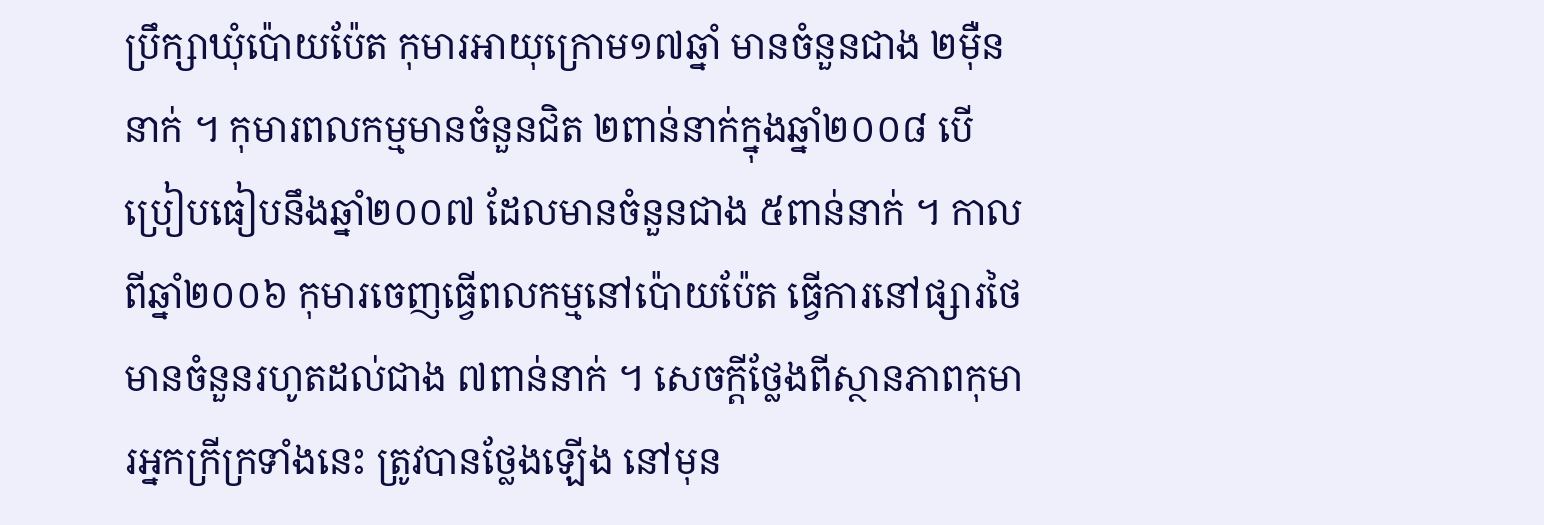ប្រឹក្សាឃុំប៉ោយប៉ែត កុមារអាយុក្រោម១៧ឆ្នាំ មានចំនួនជាង ២ម៉ឺននាក់ ។ កុមារពលកម្មមានចំនួនជិត ២ពាន់នាក់ក្នុងឆ្នាំ២០០៨ បើប្រៀបធៀបនឹងឆ្នាំ២០០៧ ដែលមានចំនួនជាង ៥ពាន់នាក់ ។ កាលពីឆ្នាំ២០០៦ កុមារចេញធ្វើពលកម្មនៅប៉ោយប៉ែត ធ្វើការនៅផ្សារថៃ មានចំនួនរហូតដល់ជាង ៧ពាន់នាក់ ។ សេចក្តីថ្លែងពីស្ថានភាពកុមារអ្នកក្រីក្រទាំងនេះ ត្រូវបានថ្លែងឡើង នៅមុន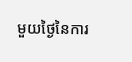មួយថ្ងៃនៃការ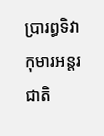ប្រារព្ធទិវាកុមារអន្តរជាតិ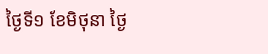ថ្ងៃទី១ ខែមិថុនា ថ្ងៃ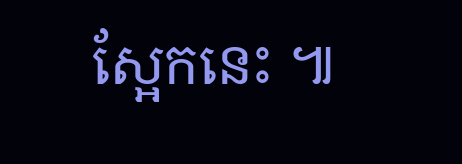ស្អែកនេះ ៕